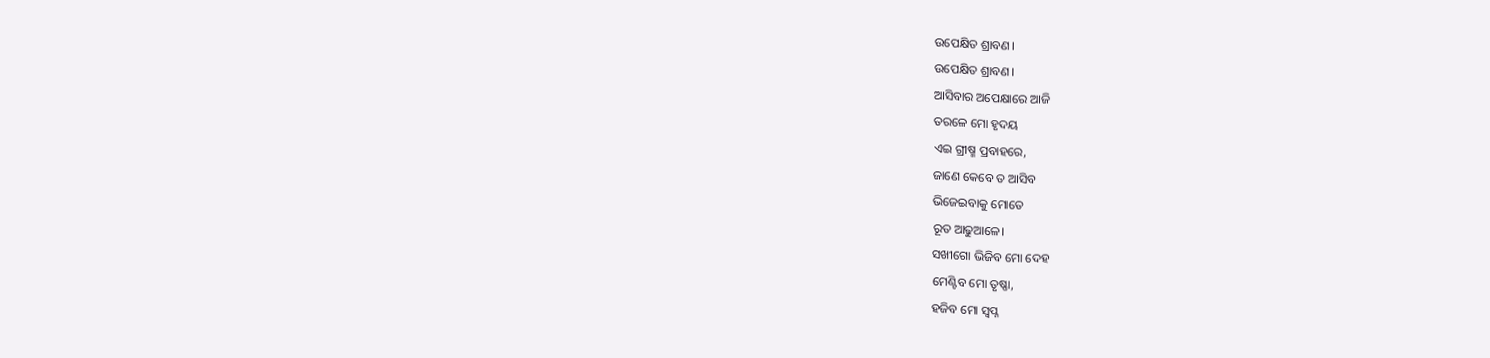ଉପେକ୍ଷିତ ଶ୍ରାବଣ।
ଉପେକ୍ଷିତ ଶ୍ରାବଣ।
ଆସିବାର ଅପେକ୍ଷାରେ ଆଜି
ତରଳେ ମୋ ହୃଦୟ
ଏଇ ଗ୍ରୀଷ୍ମ ପ୍ରବାହରେ,
ଜାଣେ କେବେ ତ ଆସିବ
ଭିଜେଇବାକୁ ମୋତେ
ରୂତ ଆଢୁଆଳେ।
ସଖୀଗୋ ଭିଜିବ ମୋ ଦେହ
ମେଣ୍ଟିବ ମୋ ତୃଷ୍ଣା,
ହଜିବ ମୋ ସ୍ଵପ୍ନ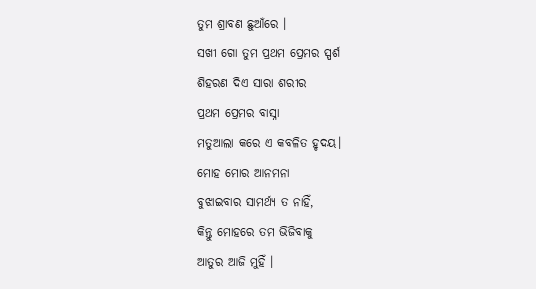ତୁମ ଶ୍ରାବଣ ଛୁଆଁରେ ।
ସଖୀ ଗୋ ତୁମ ପ୍ରଥମ ପ୍ରେମର ସ୍ପର୍ଶ
ଶିହରଣ ଦିଏ ସାରା ଶରୀର
ପ୍ରଥମ ପ୍ରେମର ବାସ୍ନା
ମତୁଆଲା କରେ ଏ କବଳିତ ହୃଦୟ।
ମୋହ ମୋର ଆନମନା
ବୁଝାଇବାର ସାମର୍ଥ୍ୟ ତ ନାହିଁ,
କିନ୍ତୁ ମୋହରେ ତମ ଭିଜିବାକୁ
ଆତୁର ଆଜି ମୁହିଁ ।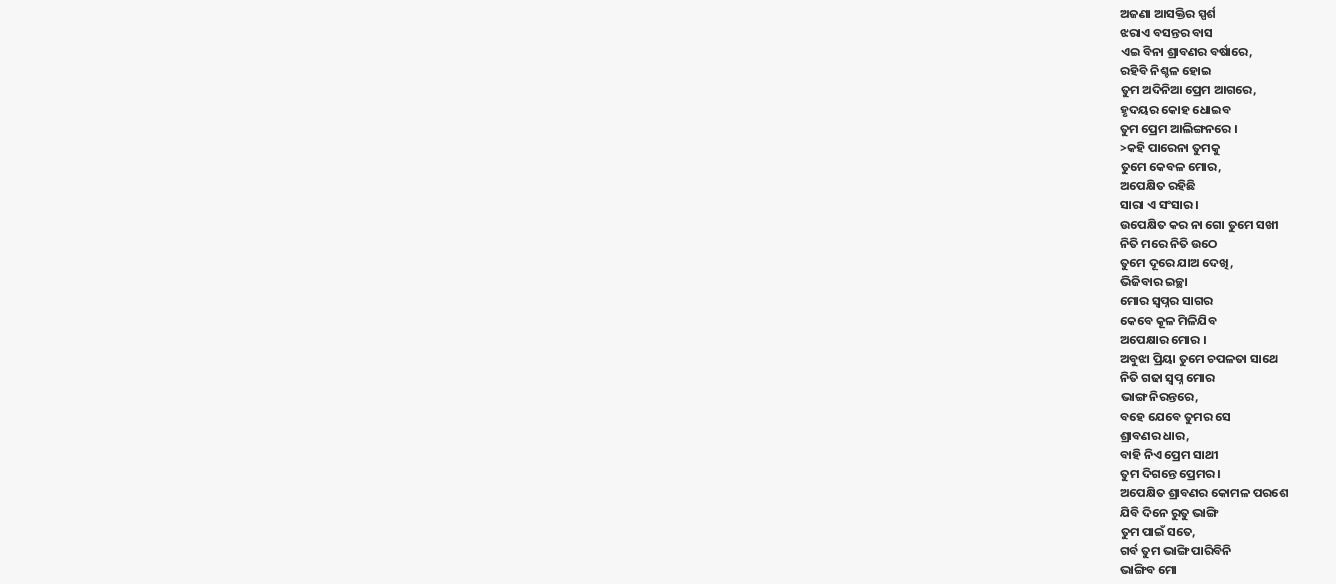ଅଜଣା ଆସକ୍ତିର ସ୍ପର୍ଶ
ଝରାଏ ବସନ୍ତର ବାସ
ଏଇ ବିନା ଶ୍ରାବଣର ବର୍ଷାରେ,
ରହିବି ନିଶ୍ଚଳ ହୋଇ
ତୁମ ଅଦିନିଆ ପ୍ରେମ ଆଗରେ,
ହୃଦୟର କୋହ ଧୋଇବ
ତୁମ ପ୍ରେମ ଆଲିଙ୍ଗନରେ ।
>କହି ପାରେନା ତୁମକୁ
ତୁମେ କେବଳ ମୋର,
ଅପେକ୍ଷିତ ରହିଛି
ସାରା ଏ ସଂସାର ।
ଉପେକ୍ଷିତ କର ନା ଗୋ ତୁମେ ସଖୀ
ନିତି ମରେ ନିତି ଉଠେ
ତୁମେ ଦୂରେ ଯାଅ ଦେଖି,
ଭିଜିବାର ଇଚ୍ଛା
ମୋର ସ୍ବପ୍ନର ସାଗର
କେବେ କୂଳ ମିଳିଯିବ
ଅପେକ୍ଷାର ମୋର ।
ଅବୁଝା ପ୍ରିୟା ତୁମେ ଚପଳତା ସାଥେ
ନିତି ଗଢା ସ୍ୱପ୍ନ ମୋର
ଭାଙ୍ଗ ନିରନ୍ତରେ,
ବହେ ଯେବେ ତୁମର ସେ
ଶ୍ରାବଣର ଧାର,
ବାହି ନିଏ ପ୍ରେମ ସାଥୀ
ତୁମ ଦିଗନ୍ତେ ପ୍ରେମର।
ଅପେକ୍ଷିତ ଶ୍ରାବଣର କୋମଳ ପରଶେ
ଯିବି ଦିନେ ରୁତୁ ଭାଙ୍ଗି
ତୁମ ପାଇଁ ସତେ,
ଗର୍ବ ତୁମ ଭାଙ୍ଗି ପାରିବିନି
ଭାଙ୍ଗିବ ମୋ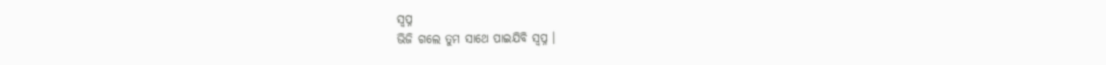ସ୍ଵପ୍ନ
ଭିଜି ଗଲେ ତୁମ ସାଥେ ପାଇଯିବି ସ୍ୱପ୍ନ ।